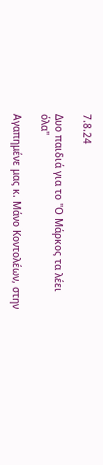7.8.24

Δυο παιδιά για το "Ο Μάρκος τα λέει όλα"

Αγαπημένε μας κ. Μάνο Κοντολέων, στην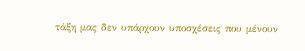τάξη μας δεν υπάρχουν υποσχέσεις που μένουν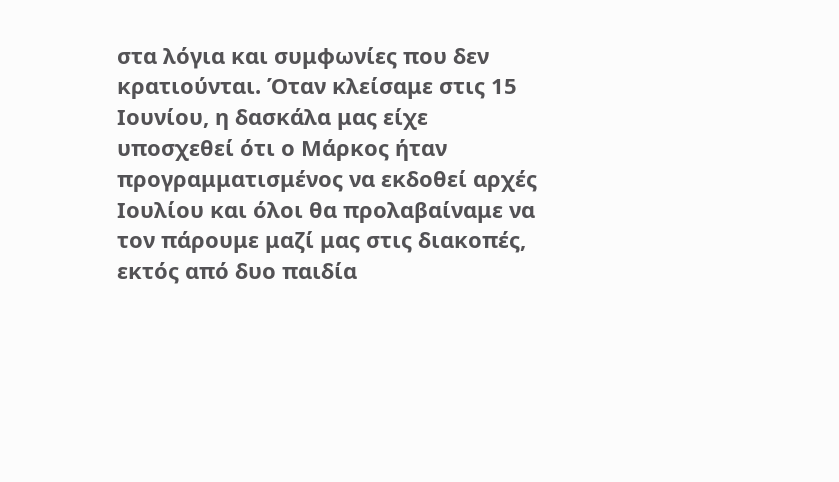στα λόγια και συμφωνίες που δεν κρατιούνται. Όταν κλείσαμε στις 15 Ιουνίου, η δασκάλα μας είχε υποσχεθεί ότι ο Μάρκος ήταν προγραμματισμένος να εκδοθεί αρχές Ιουλίου και όλοι θα προλαβαίναμε να τον πάρουμε μαζί μας στις διακοπές, εκτός από δυο παιδία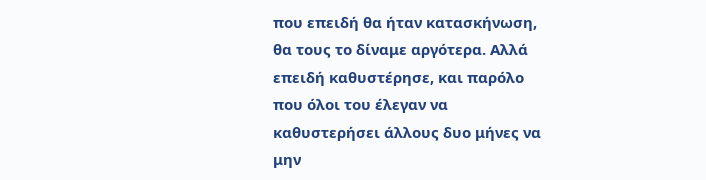που επειδή θα ήταν κατασκήνωση, θα τους το δίναμε αργότερα. Αλλά επειδή καθυστέρησε, και παρόλο που όλοι του έλεγαν να καθυστερήσει άλλους δυο μήνες να μην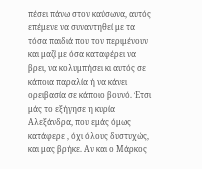πέσει πάνω στον καύσωνα, αυτός επέμενε να συναντηθεί με τα τόσα παιδιά που τον περιμένουν και μαζί με όσα καταφέρει να βρει, να κολυμπήσει κι αυτός σε κάποια παραλία ή να κάνει ορειβασία σε κάποιο βουνό. Έτσι μάς το εξήγησε η κυρία Αλεξάνδρα, που εμάς όμως κατάφερε , όχι όλους δυστυχώς, και μας βρήκε. Αν και ο Μάρκος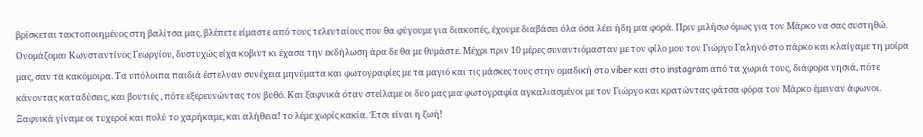βρίσκεται τακτοποιημένος στη βαλίτσα μας, βλέπετε είμαστε από τους τελευταίους που θα φύγουμε για διακοπές, έχουμε διαβάσει όλα όσα λέει ήδη μια φορά. Πριν μιλήσω όμως για τον Μάρκο να σας συστηθώ. Ονομάζομαι Κωνσταντίνος Γεωργίου, δυστυχώς είχα κοβιντ κι έχασα την εκδήλωση άρα δε θα με θυμάστε. Μέχρι πριν 10 μέρες συναντιόμασταν με τον φίλο μου τον Γιώργο Γαληνό στο πάρκο και κλαίγαμε τη μοίρα μας, σαν τα κακόμοιρα. Τα υπόλοιπα παιδιά έστελναν συνέχεια μηνύματα και φωτογραφίες με τα μαγιό και τις μάσκες τους στην ομαδική στο viber και στο instagram από τα χωριά τους, διάφορα νησιά, πότε κάνοντας καταδύσεις, και βουτιές , πότε εξερευνώντας τον βυθό. Και ξαφνικά όταν στείλαμε οι δυο μας μια φωτογραφία αγκαλιασμένοι με τον Γιώργο και κρατώντας φάτσα φόρα τον Μάρκο έμειναν άφωνοι. Ξαφνικά γίναμε οι τυχεροί και πολύ το χαρήκαμε, και αλήθεια! το λέμε χωρίς κακία. Έτσι είναι η ζωή!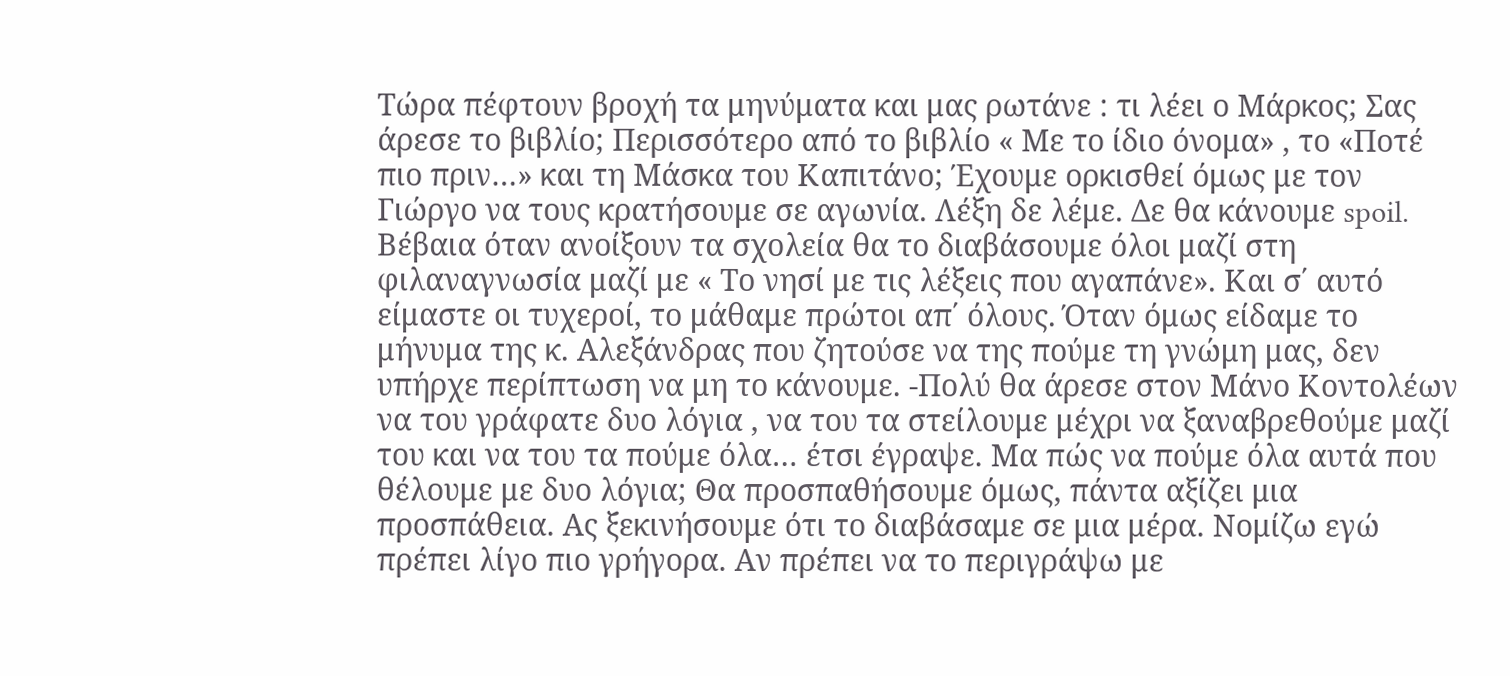Τώρα πέφτουν βροχή τα μηνύματα και μας ρωτάνε : τι λέει ο Μάρκος; Σας άρεσε το βιβλίο; Περισσότερο από το βιβλίο « Με το ίδιο όνομα» , το «Ποτέ πιο πριν…» και τη Μάσκα του Καπιτάνο; Έχουμε ορκισθεί όμως με τον Γιώργο να τους κρατήσουμε σε αγωνία. Λέξη δε λέμε. Δε θα κάνουμε spoil. Βέβαια όταν ανοίξουν τα σχολεία θα το διαβάσουμε όλοι μαζί στη φιλαναγνωσία μαζί με « Το νησί με τις λέξεις που αγαπάνε». Και σ΄ αυτό είμαστε οι τυχεροί, το μάθαμε πρώτοι απ΄ όλους. Όταν όμως είδαμε το μήνυμα της κ. Αλεξάνδρας που ζητούσε να της πούμε τη γνώμη μας, δεν υπήρχε περίπτωση να μη το κάνουμε. -Πολύ θα άρεσε στον Μάνο Κοντολέων να του γράφατε δυο λόγια , να του τα στείλουμε μέχρι να ξαναβρεθούμε μαζί του και να του τα πούμε όλα… έτσι έγραψε. Μα πώς να πούμε όλα αυτά που θέλουμε με δυο λόγια; Θα προσπαθήσουμε όμως, πάντα αξίζει μια προσπάθεια. Ας ξεκινήσουμε ότι το διαβάσαμε σε μια μέρα. Νομίζω εγώ πρέπει λίγο πιο γρήγορα. Αν πρέπει να το περιγράψω με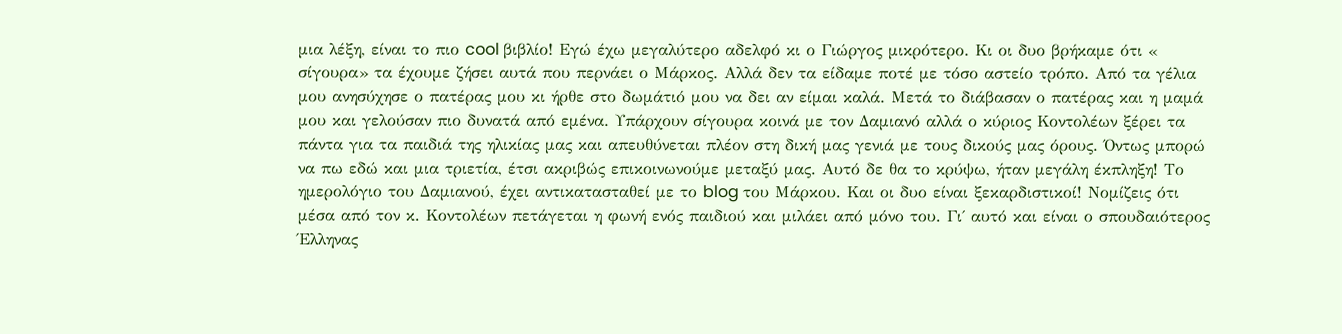μια λέξη, είναι το πιο cool βιβλίο! Εγώ έχω μεγαλύτερο αδελφό κι ο Γιώργος μικρότερο. Κι οι δυο βρήκαμε ότι « σίγουρα» τα έχουμε ζήσει αυτά που περνάει ο Μάρκος. Αλλά δεν τα είδαμε ποτέ με τόσο αστείο τρόπο. Από τα γέλια μου ανησύχησε ο πατέρας μου κι ήρθε στο δωμάτιό μου να δει αν είμαι καλά. Μετά το διάβασαν ο πατέρας και η μαμά μου και γελούσαν πιο δυνατά από εμένα. Υπάρχουν σίγουρα κοινά με τον Δαμιανό αλλά ο κύριος Κοντολέων ξέρει τα πάντα για τα παιδιά της ηλικίας μας και απευθύνεται πλέον στη δική μας γενιά με τους δικούς μας όρους. Όντως μπορώ να πω εδώ και μια τριετία, έτσι ακριβώς επικοινωνούμε μεταξύ μας. Αυτό δε θα το κρύψω, ήταν μεγάλη έκπληξη! Το ημερολόγιο του Δαμιανού, έχει αντικατασταθεί με το blog του Μάρκου. Και οι δυο είναι ξεκαρδιστικοί! Νομίζεις ότι μέσα από τον κ. Κοντολέων πετάγεται η φωνή ενός παιδιού και μιλάει από μόνο του. Γι΄ αυτό και είναι ο σπουδαιότερος Έλληνας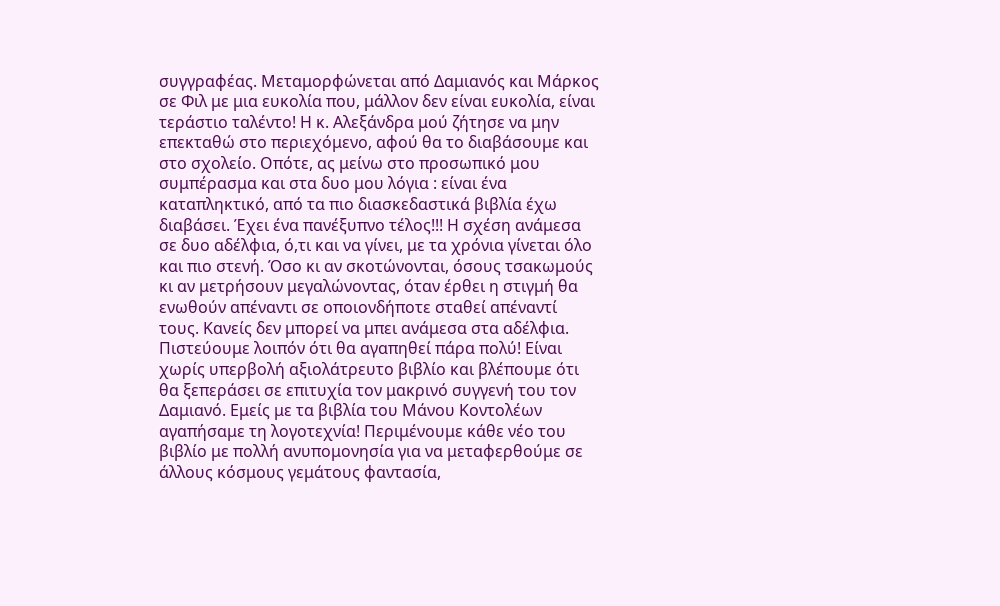συγγραφέας. Μεταμορφώνεται από Δαμιανός και Μάρκος σε Φιλ με μια ευκολία που, μάλλον δεν είναι ευκολία, είναι τεράστιο ταλέντο! Η κ. Αλεξάνδρα μού ζήτησε να μην επεκταθώ στο περιεχόμενο, αφού θα το διαβάσουμε και στο σχολείο. Οπότε, ας μείνω στο προσωπικό μου συμπέρασμα και στα δυο μου λόγια : είναι ένα καταπληκτικό, από τα πιο διασκεδαστικά βιβλία έχω διαβάσει. Έχει ένα πανέξυπνο τέλος!!! Η σχέση ανάμεσα σε δυο αδέλφια, ό,τι και να γίνει, με τα χρόνια γίνεται όλο και πιο στενή. Όσο κι αν σκοτώνονται, όσους τσακωμούς κι αν μετρήσουν μεγαλώνοντας, όταν έρθει η στιγμή θα ενωθούν απέναντι σε οποιονδήποτε σταθεί απέναντί τους. Κανείς δεν μπορεί να μπει ανάμεσα στα αδέλφια. Πιστεύουμε λοιπόν ότι θα αγαπηθεί πάρα πολύ! Είναι χωρίς υπερβολή αξιολάτρευτο βιβλίο και βλέπουμε ότι θα ξεπεράσει σε επιτυχία τον μακρινό συγγενή του τον Δαμιανό. Εμείς με τα βιβλία του Μάνου Κοντολέων αγαπήσαμε τη λογοτεχνία! Περιμένουμε κάθε νέο του βιβλίο με πολλή ανυπομονησία για να μεταφερθούμε σε άλλους κόσμους γεμάτους φαντασία,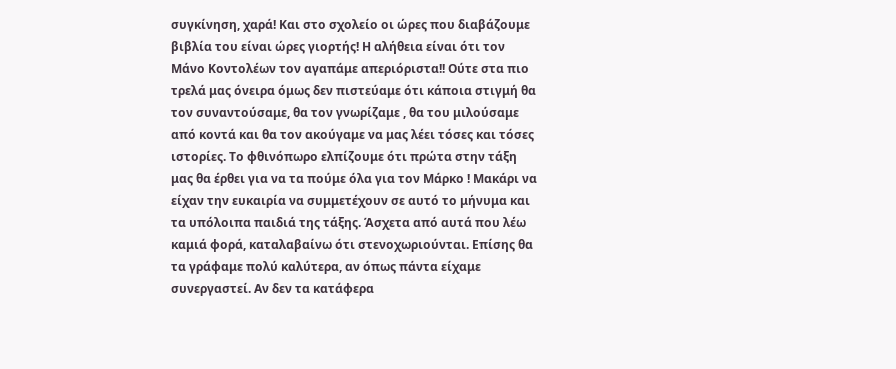συγκίνηση, χαρά! Και στο σχολείο οι ώρες που διαβάζουμε βιβλία του είναι ώρες γιορτής! Η αλήθεια είναι ότι τον Μάνο Κοντολέων τον αγαπάμε απεριόριστα!! Ούτε στα πιο τρελά μας όνειρα όμως δεν πιστεύαμε ότι κάποια στιγμή θα τον συναντούσαμε, θα τον γνωρίζαμε , θα του μιλούσαμε από κοντά και θα τον ακούγαμε να μας λέει τόσες και τόσες ιστορίες. Το φθινόπωρο ελπίζουμε ότι πρώτα στην τάξη μας θα έρθει για να τα πούμε όλα για τον Μάρκο ! Μακάρι να είχαν την ευκαιρία να συμμετέχουν σε αυτό το μήνυμα και τα υπόλοιπα παιδιά της τάξης. Άσχετα από αυτά που λέω καμιά φορά, καταλαβαίνω ότι στενοχωριούνται. Επίσης θα τα γράφαμε πολύ καλύτερα, αν όπως πάντα είχαμε συνεργαστεί. Αν δεν τα κατάφερα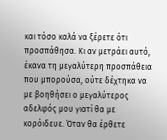και τόσο καλά να ξέρετε ότι προσπάθησα. Κι αν μετράει αυτό, έκανα τη μεγαλύτερη προσπάθεια που μπορούσα, ούτε δέχτηκα να με βοηθήσει ο μεγαλύτερος αδελφός μου γιατί θα με κορόιδευε. Όταν θα έρθετε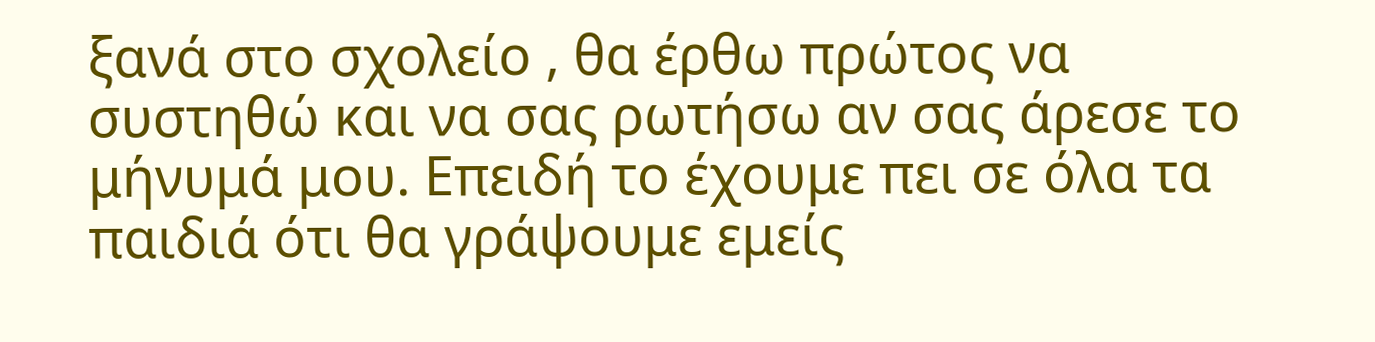ξανά στο σχολείο , θα έρθω πρώτος να συστηθώ και να σας ρωτήσω αν σας άρεσε το μήνυμά μου. Επειδή το έχουμε πει σε όλα τα παιδιά ότι θα γράψουμε εμείς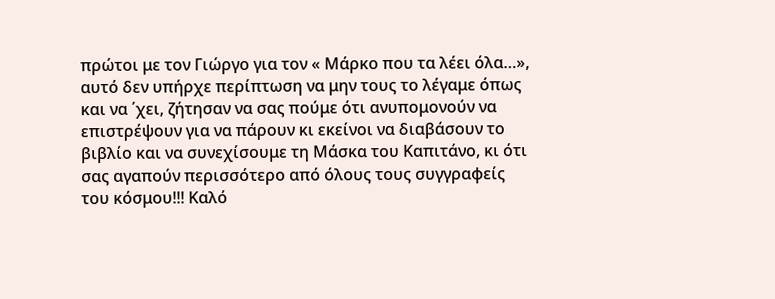πρώτοι με τον Γιώργο για τον « Μάρκο που τα λέει όλα…», αυτό δεν υπήρχε περίπτωση να μην τους το λέγαμε όπως και να ΄χει, ζήτησαν να σας πούμε ότι ανυπομονούν να επιστρέψουν για να πάρουν κι εκείνοι να διαβάσουν το βιβλίο και να συνεχίσουμε τη Μάσκα του Καπιτάνο, κι ότι σας αγαπούν περισσότερο από όλους τους συγγραφείς του κόσμου!!! Καλό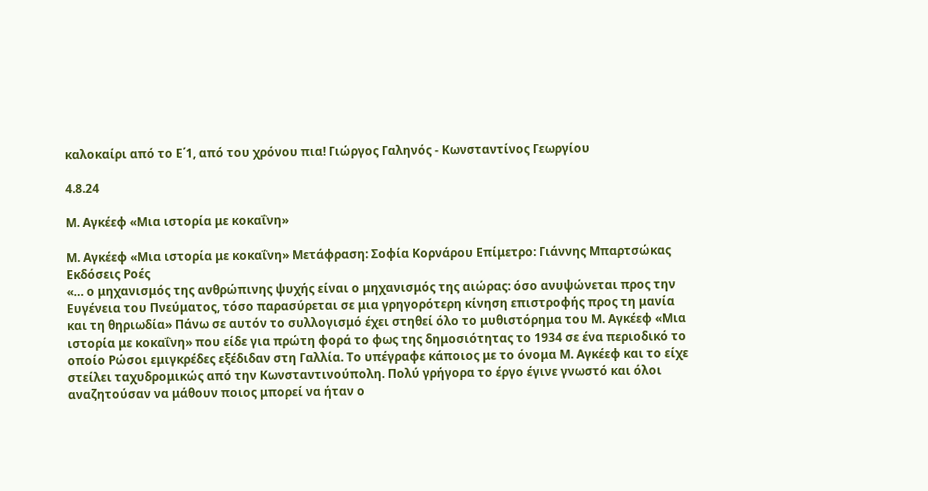καλοκαίρι από το Ε΄1, από του χρόνου πια! Γιώργος Γαληνός - Κωνσταντίνος Γεωργίου

4.8.24

Μ. Αγκέεφ «Μια ιστορία με κοκαΐνη»

Μ. Αγκέεφ «Μια ιστορία με κοκαΐνη» Μετάφραση: Σοφία Κορνάρου Επίμετρο: Γιάννης Μπαρτσώκας Εκδόσεις Ροές
«… ο μηχανισμός της ανθρώπινης ψυχής είναι ο μηχανισμός της αιώρας: όσο ανυψώνεται προς την Ευγένεια του Πνεύματος, τόσο παρασύρεται σε μια γρηγορότερη κίνηση επιστροφής προς τη μανία και τη θηριωδία» Πάνω σε αυτόν το συλλογισμό έχει στηθεί όλο το μυθιστόρημα του Μ. Αγκέεφ «Μια ιστορία με κοκαΐνη» που είδε για πρώτη φορά το φως της δημοσιότητας το 1934 σε ένα περιοδικό το οποίο Ρώσοι εμιγκρέδες εξέδιδαν στη Γαλλία. Το υπέγραφε κάποιος με το όνομα Μ. Αγκέεφ και το είχε στείλει ταχυδρομικώς από την Κωνσταντινούπολη. Πολύ γρήγορα το έργο έγινε γνωστό και όλοι αναζητούσαν να μάθουν ποιος μπορεί να ήταν ο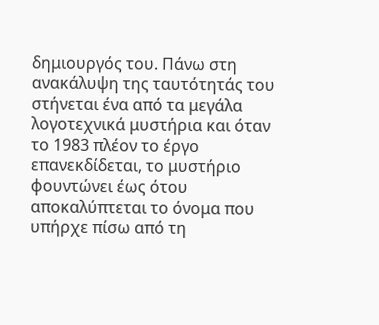δημιουργός του. Πάνω στη ανακάλυψη της ταυτότητάς του στήνεται ένα από τα μεγάλα λογοτεχνικά μυστήρια και όταν το 1983 πλέον το έργο επανεκδίδεται, το μυστήριο φουντώνει έως ότου αποκαλύπτεται το όνομα που υπήρχε πίσω από τη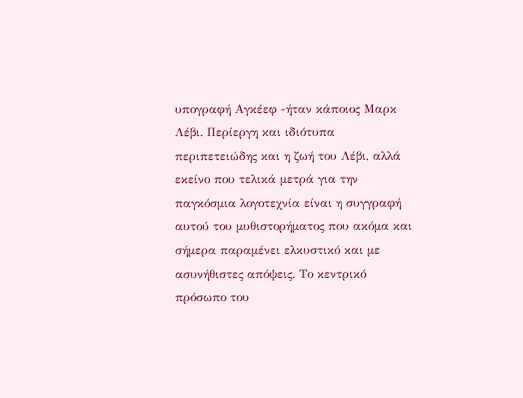υπογραφή Αγκέεφ -ήταν κάποιος Μαρκ Λέβι. Περίεργη και ιδιότυπα περιπετειώδης και η ζωή του Λέβι, αλλά εκείνο που τελικά μετρά για την παγκόσμια λογοτεχνία είναι η συγγραφή αυτού του μυθιστορήματος που ακόμα και σήμερα παραμένει ελκυστικό και με ασυνήθιστες απόψεις. Το κεντρικό πρόσωπο του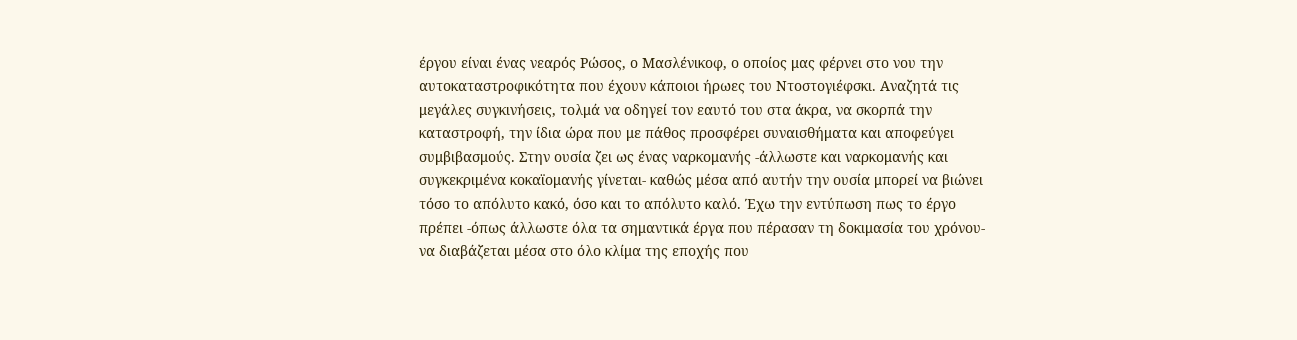έργου είναι ένας νεαρός Ρώσος, ο Μασλένικοφ, ο οποίος μας φέρνει στο νου την αυτοκαταστροφικότητα που έχουν κάποιοι ήρωες του Ντοστογιέφσκι. Αναζητά τις μεγάλες συγκινήσεις, τολμά να οδηγεί τον εαυτό του στα άκρα, να σκορπά την καταστροφή, την ίδια ώρα που με πάθος προσφέρει συναισθήματα και αποφεύγει συμβιβασμούς. Στην ουσία ζει ως ένας ναρκομανής -άλλωστε και ναρκομανής και συγκεκριμένα κοκαϊομανής γίνεται- καθώς μέσα από αυτήν την ουσία μπορεί να βιώνει τόσο το απόλυτο κακό, όσο και το απόλυτο καλό. Έχω την εντύπωση πως το έργο πρέπει -όπως άλλωστε όλα τα σημαντικά έργα που πέρασαν τη δοκιμασία του χρόνου- να διαβάζεται μέσα στο όλο κλίμα της εποχής που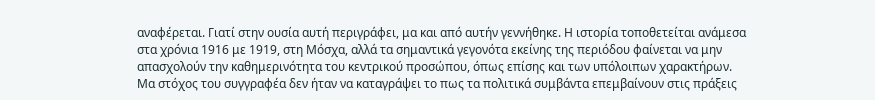αναφέρεται. Γιατί στην ουσία αυτή περιγράφει, μα και από αυτήν γεννήθηκε. Η ιστορία τοποθετείται ανάμεσα στα χρόνια 1916 με 1919, στη Μόσχα, αλλά τα σημαντικά γεγονότα εκείνης της περιόδου φαίνεται να μην απασχολούν την καθημερινότητα του κεντρικού προσώπου, όπως επίσης και των υπόλοιπων χαρακτήρων. Μα στόχος του συγγραφέα δεν ήταν να καταγράψει το πως τα πολιτικά συμβάντα επεμβαίνουν στις πράξεις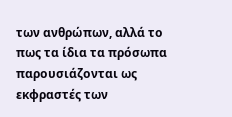των ανθρώπων, αλλά το πως τα ίδια τα πρόσωπα παρουσιάζονται ως εκφραστές των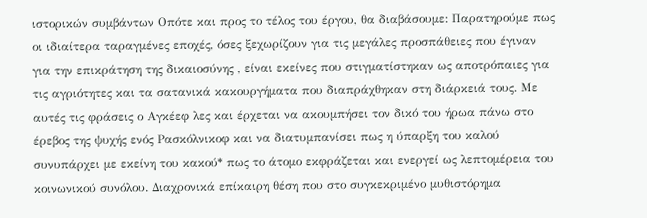ιστορικών συμβάντων Οπότε και προς το τέλος του έργου, θα διαβάσουμε: Παρατηρούμε πως οι ιδιαίτερα ταραγμένες εποχές, όσες ξεχωρίζουν για τις μεγάλες προσπάθειες που έγιναν για την επικράτηση της δικαιοσύνης , είναι εκείνες που στιγματίστηκαν ως αποτρόπαιες για τις αγριότητες και τα σατανικά κακουργήματα που διαπράχθηκαν στη διάρκειά τους. Με αυτές τις φράσεις ο Αγκέεφ λες και έρχεται να ακουμπήσει τον δικό του ήρωα πάνω στο έρεβος της ψυχής ενός Ρασκόλνικοφ και να διατυμπανίσει πως η ύπαρξη του καλού συνυπάρχει με εκείνη του κακού* πως το άτομο εκφράζεται και ενεργεί ως λεπτομέρεια του κοινωνικού συνόλου. Διαχρονικά επίκαιρη θέση που στο συγκεκριμένο μυθιστόρημα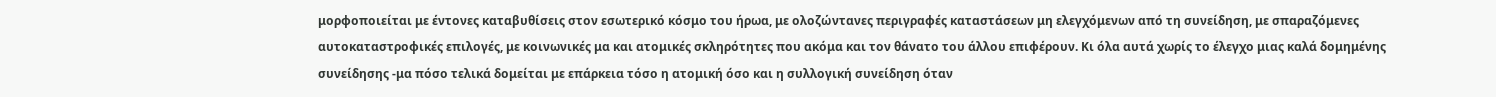μορφοποιείται με έντονες καταβυθίσεις στον εσωτερικό κόσμο του ήρωα, με ολοζώντανες περιγραφές καταστάσεων μη ελεγχόμενων από τη συνείδηση, με σπαραζόμενες αυτοκαταστροφικές επιλογές, με κοινωνικές μα και ατομικές σκληρότητες που ακόμα και τον θάνατο του άλλου επιφέρουν. Κι όλα αυτά χωρίς το έλεγχο μιας καλά δομημένης συνείδησης -μα πόσο τελικά δομείται με επάρκεια τόσο η ατομική όσο και η συλλογική συνείδηση όταν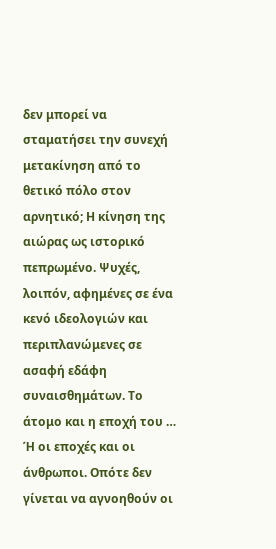δεν μπορεί να σταματήσει την συνεχή μετακίνηση από το θετικό πόλο στον αρνητικό; Η κίνηση της αιώρας ως ιστορικό πεπρωμένο. Ψυχές, λοιπόν, αφημένες σε ένα κενό ιδεολογιών και περιπλανώμενες σε ασαφή εδάφη συναισθημάτων. Το άτομο και η εποχή του … Ή οι εποχές και οι άνθρωποι. Οπότε δεν γίνεται να αγνοηθούν οι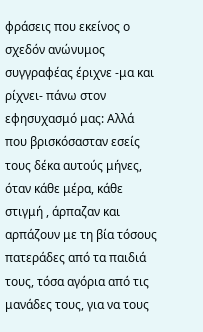φράσεις που εκείνος ο σχεδόν ανώνυμος συγγραφέας έριχνε -μα και ρίχνει- πάνω στον εφησυχασμό μας: Αλλά που βρισκόσασταν εσείς τους δέκα αυτούς μήνες, όταν κάθε μέρα, κάθε στιγμή , άρπαζαν και αρπάζουν με τη βία τόσους πατεράδες από τα παιδιά τους, τόσα αγόρια από τις μανάδες τους, για να τους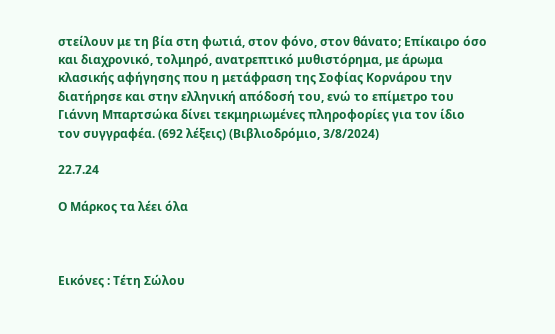στείλουν με τη βία στη φωτιά, στον φόνο, στον θάνατο; Επίκαιρο όσο και διαχρονικό, τολμηρό, ανατρεπτικό μυθιστόρημα, με άρωμα κλασικής αφήγησης που η μετάφραση της Σοφίας Κορνάρου την διατήρησε και στην ελληνική απόδοσή του, ενώ το επίμετρο του Γιάννη Μπαρτσώκα δίνει τεκμηριωμένες πληροφορίες για τον ίδιο τον συγγραφέα. (692 λέξεις) (Βιβλιοδρόμιο, 3/8/2024)

22.7.24

Ο Μάρκος τα λέει όλα



Εικόνες : Τέτη Σώλου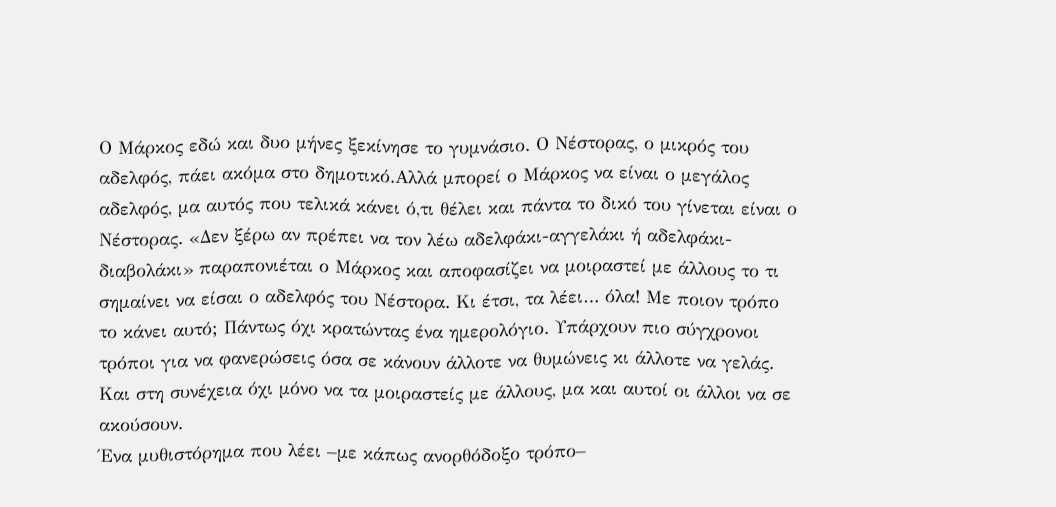Ο Μάρκος εδώ και δυο μήνες ξεκίνησε το γυμνάσιο. Ο Νέστορας, ο μικρός του αδελφός, πάει ακόμα στο δημοτικό.Αλλά μπορεί ο Μάρκος να είναι ο μεγάλος αδελφός, μα αυτός που τελικά κάνει ό,τι θέλει και πάντα το δικό του γίνεται είναι ο Νέστορας. «Δεν ξέρω αν πρέπει να τον λέω αδελφάκι-αγγελάκι ή αδελφάκι-διαβολάκι» παραπονιέται ο Μάρκος και αποφασίζει να μοιραστεί με άλλους το τι σημαίνει να είσαι ο αδελφός του Νέστορα. Κι έτσι, τα λέει… όλα! Με ποιον τρόπο το κάνει αυτό; Πάντως όχι κρατώντας ένα ημερολόγιο. Υπάρχουν πιο σύγχρονοι τρόποι για να φανερώσεις όσα σε κάνουν άλλοτε να θυμώνεις κι άλλοτε να γελάς. Και στη συνέχεια όχι μόνο να τα μοιραστείς με άλλους, μα και αυτοί οι άλλοι να σε ακούσουν.
Ένα μυθιστόρημα που λέει –με κάπως ανορθόδοξο τρόπο–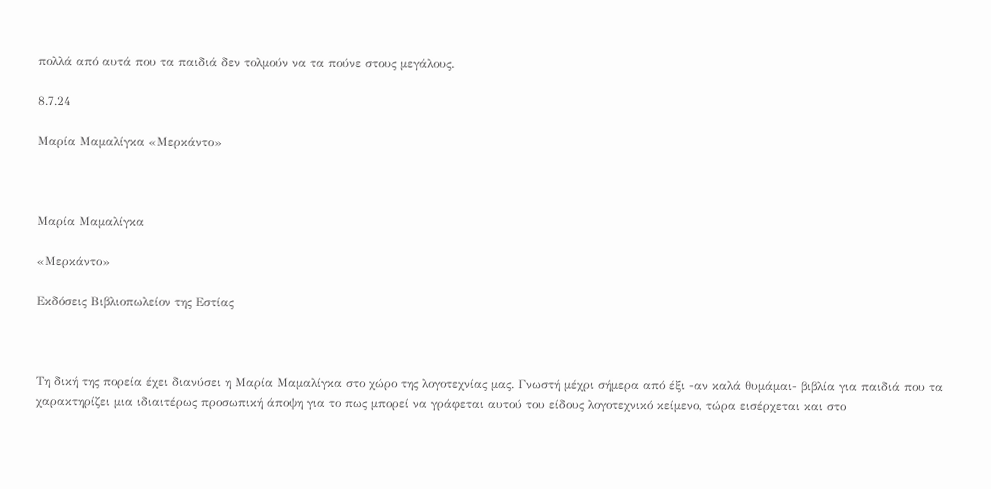πολλά από αυτά που τα παιδιά δεν τολμούν να τα πούνε στους μεγάλους.

8.7.24

Μαρία Μαμαλίγκα «Μερκάντο»



Μαρία Μαμαλίγκα

«Μερκάντο»

Εκδόσεις Βιβλιοπωλείον της Εστίας



Τη δική της πορεία έχει διανύσει η Μαρία Μαμαλίγκα στο χώρο της λογοτεχνίας μας. Γνωστή μέχρι σήμερα από έξι -αν καλά θυμάμαι- βιβλία για παιδιά που τα χαρακτηρίζει μια ιδιαιτέρως προσωπική άποψη για το πως μπορεί να γράφεται αυτού του είδους λογοτεχνικό κείμενο, τώρα εισέρχεται και στο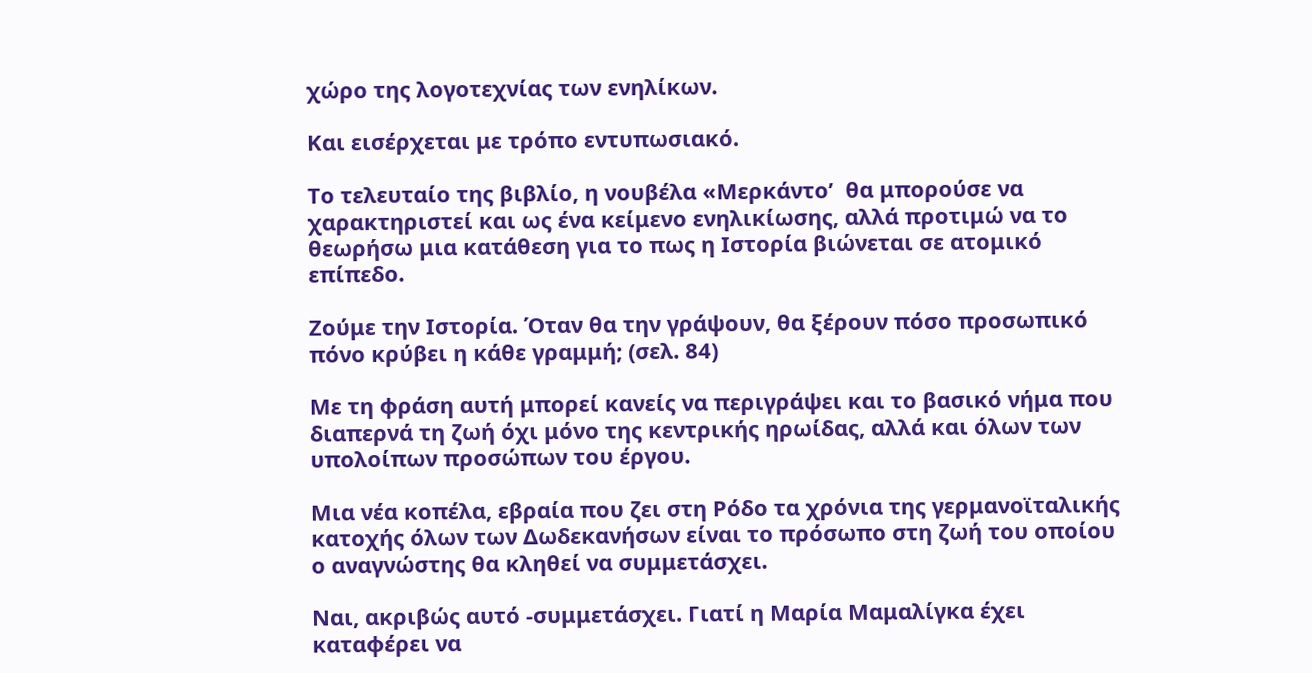χώρο της λογοτεχνίας των ενηλίκων.

Και εισέρχεται με τρόπο εντυπωσιακό.

Το τελευταίο της βιβλίο, η νουβέλα «Μερκάντο’  θα μπορούσε να χαρακτηριστεί και ως ένα κείμενο ενηλικίωσης, αλλά προτιμώ να το θεωρήσω μια κατάθεση για το πως η Ιστορία βιώνεται σε ατομικό επίπεδο.

Ζούμε την Ιστορία. Όταν θα την γράψουν, θα ξέρουν πόσο προσωπικό πόνο κρύβει η κάθε γραμμή; (σελ. 84)

Με τη φράση αυτή μπορεί κανείς να περιγράψει και το βασικό νήμα που διαπερνά τη ζωή όχι μόνο της κεντρικής ηρωίδας, αλλά και όλων των υπολοίπων προσώπων του έργου.

Μια νέα κοπέλα, εβραία που ζει στη Ρόδο τα χρόνια της γερμανοϊταλικής κατοχής όλων των Δωδεκανήσων είναι το πρόσωπο στη ζωή του οποίου ο αναγνώστης θα κληθεί να συμμετάσχει.

Ναι, ακριβώς αυτό -συμμετάσχει. Γιατί η Μαρία Μαμαλίγκα έχει καταφέρει να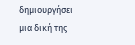δημιουργήσει μια δική της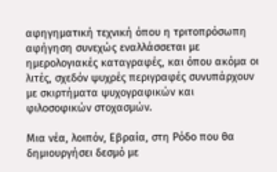αφηγηματική τεχνική όπου η τριτοπρόσωπη αφήγηση συνεχώς εναλλάσσεται με ημερολογιακές καταγραφές, και όπου ακόμα οι λιτές, σχεδόν ψυχρές περιγραφές συνυπάρχουν με σκιρτήματα ψυχογραφικών και φιλοσοφικών στοχασμών.

Μια νέα, λοιπόν, Εβραία, στη Ρόδο που θα δημιουργήσει δεσμό με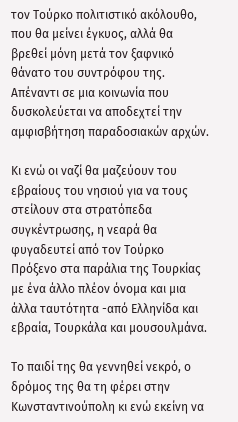τον Τούρκο πολιτιστικό ακόλουθο, που θα μείνει έγκυος, αλλά θα βρεθεί μόνη μετά τον ξαφνικό θάνατο του συντρόφου της. Απέναντι σε μια κοινωνία που δυσκολεύεται να αποδεχτεί την αμφισβήτηση παραδοσιακών αρχών.

Κι ενώ οι ναζί θα μαζεύουν του εβραίους του νησιού για να τους στείλουν στα στρατόπεδα συγκέντρωσης, η νεαρά θα φυγαδευτεί από τον Τούρκο Πρόξενο στα παράλια της Τουρκίας με ένα άλλο πλέον όνομα και μια άλλα ταυτότητα -από Ελληνίδα και εβραία, Τουρκάλα και μουσουλμάνα.

Το παιδί της θα γεννηθεί νεκρό, ο δρόμος της θα τη φέρει στην Κωνσταντινούπολη κι ενώ εκείνη να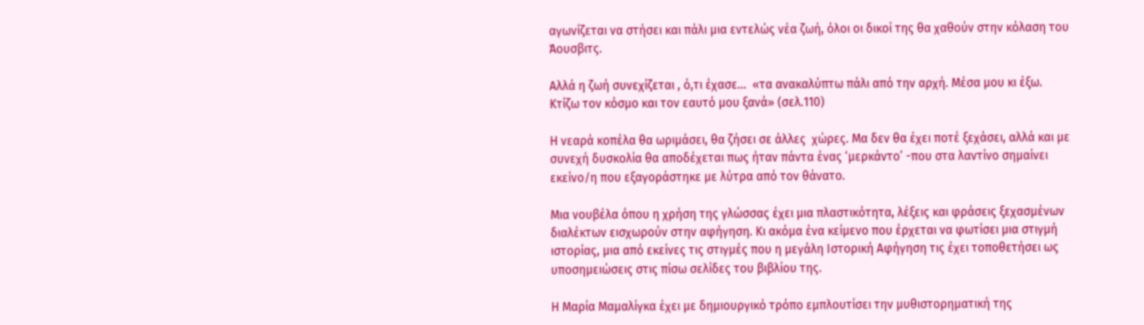αγωνίζεται να στήσει και πάλι μια εντελώς νέα ζωή, όλοι οι δικοί της θα χαθούν στην κόλαση του Άουσβιτς.

Αλλά η ζωή συνεχίζεται , ό,τι έχασε…  «τα ανακαλύπτω πάλι από την αρχή. Μέσα μου κι έξω. Κτίζω τον κόσμο και τον εαυτό μου ξανά» (σελ.110)

Η νεαρά κοπέλα θα ωριμάσει, θα ζήσει σε άλλες  χώρες. Μα δεν θα έχει ποτέ ξεχάσει, αλλά και με συνεχή δυσκολία θα αποδέχεται πως ήταν πάντα ένας ‘μερκάντο’ -που στα λαντίνο σημαίνει εκείνο/η που εξαγοράστηκε με λύτρα από τον θάνατο.

Μια νουβέλα όπου η χρήση της γλώσσας έχει μια πλαστικότητα, λέξεις και φράσεις ξεχασμένων διαλέκτων εισχωρούν στην αφήγηση. Κι ακόμα ένα κείμενο που έρχεται να φωτίσει μια στιγμή ιστορίας, μια από εκείνες τις στιγμές που η μεγάλη Ιστορική Αφήγηση τις έχει τοποθετήσει ως υποσημειώσεις στις πίσω σελίδες του βιβλίου της.

Η Μαρία Μαμαλίγκα έχει με δημιουργικό τρόπο εμπλουτίσει την μυθιστορηματική της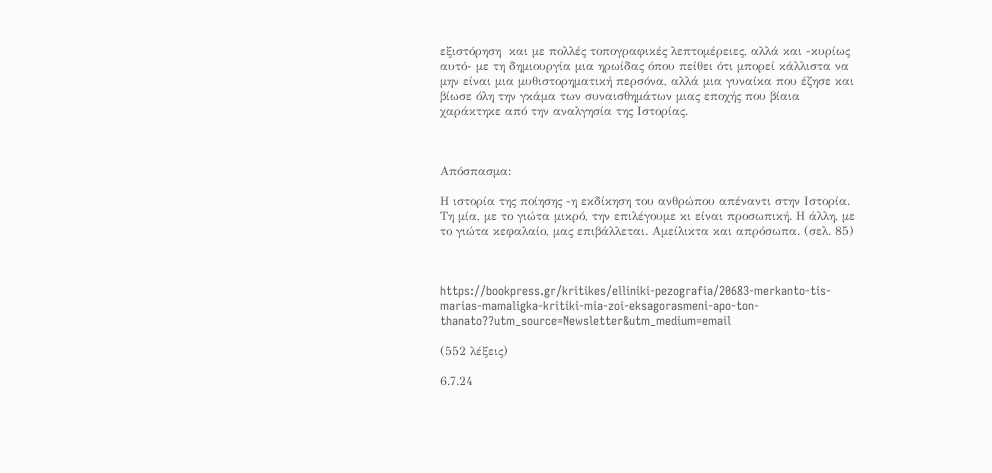εξιστόρηση  και με πολλές τοπογραφικές λεπτομέρειες, αλλά και -κυρίως αυτό- με τη δημιουργία μια ηρωίδας όπου πείθει ότι μπορεί κάλλιστα να μην είναι μια μυθιστορηματική περσόνα, αλλά μια γυναίκα που έζησε και βίωσε όλη την γκάμα των συναισθημάτων μιας εποχής που βίαια χαράκτηκε από την αναλγησία της Ιστορίας.



Απόσπασμα:

Η ιστορία της ποίησης -η εκδίκηση του ανθρώπου απέναντι στην Ιστορία. Τη μία, με το γιώτα μικρό, την επιλέγουμε κι είναι προσωπική. Η άλλη, με το γιώτα κεφαλαίο, μας επιβάλλεται. Αμείλικτα και απρόσωπα. (σελ. 85)



https://bookpress.gr/kritikes/elliniki-pezografia/20683-merkanto-tis-marias-mamaligka-kritiki-mia-zoi-eksagorasmeni-apo-ton-thanato??utm_source=Newsletter&utm_medium=email

(552 λέξεις)

6.7.24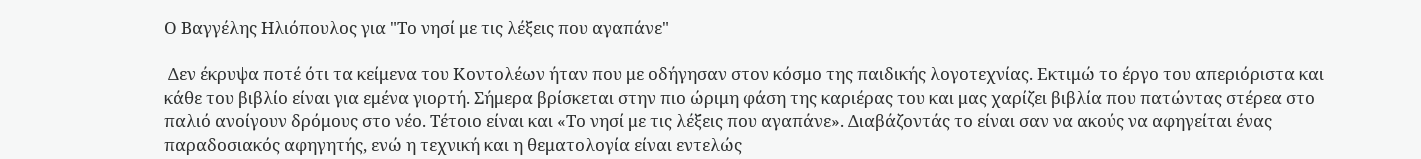Ο Βαγγέλης Ηλιόπουλος για "Το νησί με τις λέξεις που αγαπάνε"

 Δεν έκρυψα ποτέ ότι τα κείμενα του Κοντολέων ήταν που με οδήγησαν στον κόσμο της παιδικής λογοτεχνίας. Εκτιμώ το έργο του απεριόριστα και κάθε του βιβλίο είναι για εμένα γιορτή. Σήμερα βρίσκεται στην πιο ώριμη φάση της καριέρας του και μας χαρίζει βιβλία που πατώντας στέρεα στο παλιό ανοίγουν δρόμους στο νέο. Τέτοιο είναι και «Το νησί με τις λέξεις που αγαπάνε». Διαβάζοντάς το είναι σαν να ακούς να αφηγείται ένας παραδοσιακός αφηγητής, ενώ η τεχνική και η θεματολογία είναι εντελώς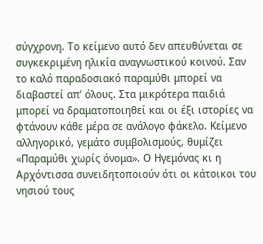σύγχρονη. Το κείμενο αυτό δεν απευθύνεται σε συγκεκριμένη ηλικία αναγνωστικού κοινού. Σαν το καλό παραδοσιακό παραμύθι μπορεί να διαβαστεί απ’ όλους. Στα μικρότερα παιδιά μπορεί να δραματοποιηθεί και οι έξι ιστορίες να φτάνουν κάθε μέρα σε ανάλογο φάκελο. Κείμενο αλληγορικό, γεμάτο συμβολισμούς, θυμίζει «Παραμύθι χωρίς όνομα». Ο Ηγεμόνας κι η Αρχόντισσα συνειδητοποιούν ότι οι κάτοικοι του νησιού τους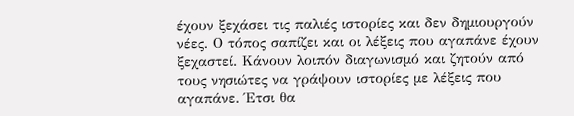έχουν ξεχάσει τις παλιές ιστορίες και δεν δημιουργούν νέες. Ο τόπος σαπίζει και οι λέξεις που αγαπάνε έχουν ξεχαστεί. Κάνουν λοιπόν διαγωνισμό και ζητούν από τους νησιώτες να γράψουν ιστορίες με λέξεις που αγαπάνε. Έτσι θα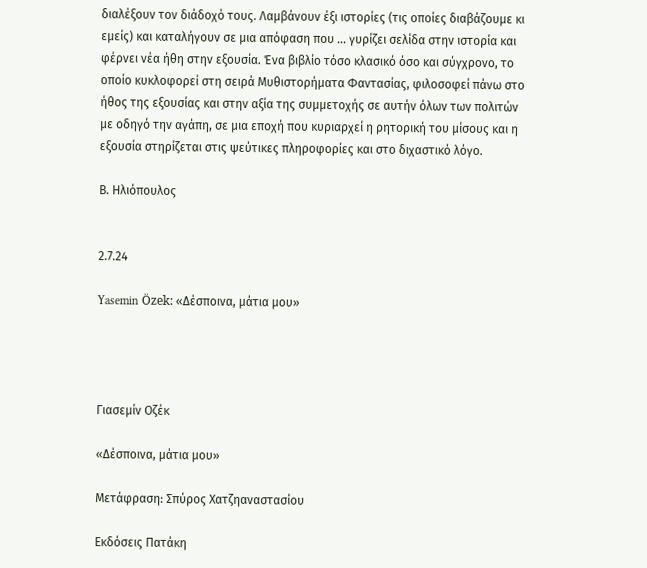διαλέξουν τον διάδοχό τους. Λαμβάνουν έξι ιστορίες (τις οποίες διαβάζουμε κι εμείς) και καταλήγουν σε μια απόφαση που … γυρίζει σελίδα στην ιστορία και φέρνει νέα ήθη στην εξουσία. Ένα βιβλίο τόσο κλασικό όσο και σύγχρονο, το οποίο κυκλοφορεί στη σειρά Μυθιστορήματα Φαντασίας, φιλοσοφεί πάνω στο ήθος της εξουσίας και στην αξία της συμμετοχής σε αυτήν όλων των πολιτών με οδηγό την αγάπη, σε μια εποχή που κυριαρχεί η ρητορική του μίσους και η εξουσία στηρίζεται στις ψεύτικες πληροφορίες και στο διχαστικό λόγο.

Β. Ηλιόπουλος


2.7.24

Yasemin Özek: «Δέσποινα, μάτια μου»




Γιασεμίν Οζέκ

«Δέσποινα, μάτια μου»

Μετάφραση: Σπύρος Χατζηαναστασίου

Εκδόσεις Πατάκη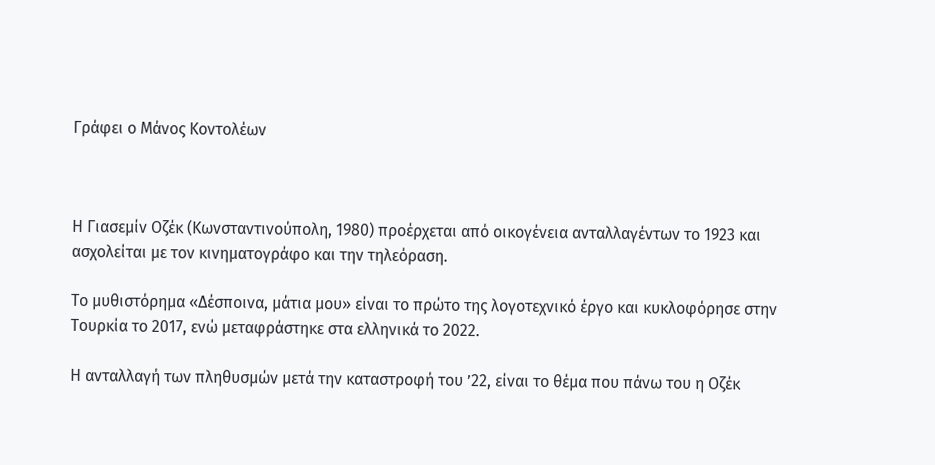Γράφει ο Μάνος Κοντολέων



Η Γιασεμίν Οζέκ (Κωνσταντινούπολη, 1980) προέρχεται από οικογένεια ανταλλαγέντων το 1923 και ασχολείται με τον κινηματογράφο και την τηλεόραση.

Το μυθιστόρημα «Δέσποινα, μάτια μου» είναι το πρώτο της λογοτεχνικό έργο και κυκλοφόρησε στην Τουρκία το 2017, ενώ μεταφράστηκε στα ελληνικά το 2022.

Η ανταλλαγή των πληθυσμών μετά την καταστροφή του ’22, είναι το θέμα που πάνω του η Οζέκ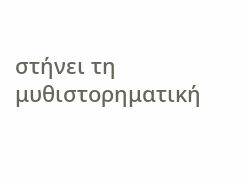στήνει τη μυθιστορηματική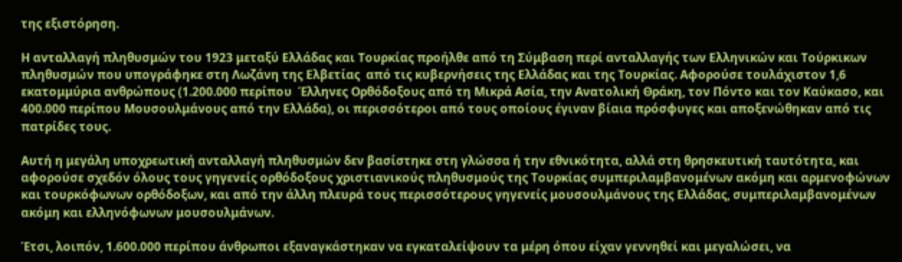της εξιστόρηση.

Η ανταλλαγή πληθυσμών του 1923 μεταξύ Ελλάδας και Τουρκίας προήλθε από τη Σύμβαση περί ανταλλαγής των Ελληνικών και Τούρκικων πληθυσμών που υπογράφηκε στη Λωζάνη της Ελβετίας  από τις κυβερνήσεις της Ελλάδας και της Τουρκίας. Αφορούσε τουλάχιστον 1,6 εκατομμύρια ανθρώπους (1.200.000 περίπου  Έλληνες Ορθόδοξους από τη Μικρά Ασία, την Ανατολική Θράκη, τον Πόντο και τον Καύκασο, και 400.000 περίπου Μουσουλμάνους από την Ελλάδα), οι περισσότεροι από τους οποίους έγιναν βίαια πρόσφυγες και αποξενώθηκαν από τις πατρίδες τους.

Αυτή η μεγάλη υποχρεωτική ανταλλαγή πληθυσμών δεν βασίστηκε στη γλώσσα ή την εθνικότητα, αλλά στη θρησκευτική ταυτότητα, και αφορούσε σχεδόν όλους τους γηγενείς ορθόδοξους χριστιανικούς πληθυσμούς της Τουρκίας συμπεριλαμβανομένων ακόμη και αρμενοφώνων και τουρκόφωνων ορθόδοξων, και από την άλλη πλευρά τους περισσότερους γηγενείς μουσουλμάνους της Ελλάδας, συμπεριλαμβανομένων ακόμη και ελληνόφωνων μουσουλμάνων.

Έτσι, λοιπόν, 1.600.000 περίπου άνθρωποι εξαναγκάστηκαν να εγκαταλείψουν τα μέρη όπου είχαν γεννηθεί και μεγαλώσει, να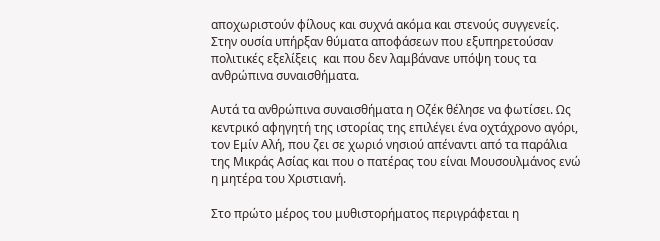αποχωριστούν φίλους και συχνά ακόμα και στενούς συγγενείς. Στην ουσία υπήρξαν θύματα αποφάσεων που εξυπηρετούσαν πολιτικές εξελίξεις  και που δεν λαμβάνανε υπόψη τους τα ανθρώπινα συναισθήματα.

Αυτά τα ανθρώπινα συναισθήματα η Οζέκ θέλησε να φωτίσει. Ως κεντρικό αφηγητή της ιστορίας της επιλέγει ένα οχτάχρονο αγόρι, τον Εμίν Αλή, που ζει σε χωριό νησιού απέναντι από τα παράλια της Μικράς Ασίας και που ο πατέρας του είναι Μουσουλμάνος ενώ η μητέρα του Χριστιανή.

Στο πρώτο μέρος του μυθιστορήματος περιγράφεται η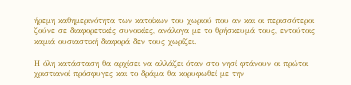ήρεμη καθημερινότητα των κατοίκων του χωριού που αν και οι περισσότεροι ζούνε σε διαφορετικές συνοικίες, ανάλογα με το θρήσκευμά τους, εντούτοις καμιά ουσιαστική διαφορά δεν τους χωρίζει.

Η όλη κατάσταση θα αρχίσει να αλλάζει όταν στο νησί φτάνουν οι πρώτοι χριστιανοί πρόσφυγες και το δράμα θα κορυφωθεί με την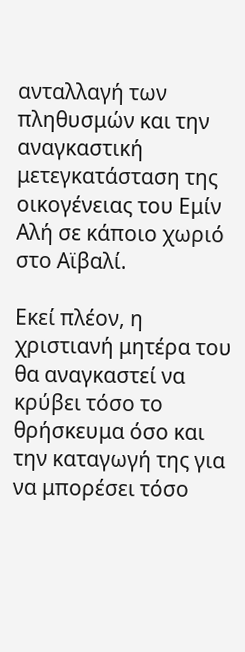ανταλλαγή των πληθυσμών και την αναγκαστική μετεγκατάσταση της οικογένειας του Εμίν Αλή σε κάποιο χωριό στο Αϊβαλί.

Εκεί πλέον, η χριστιανή μητέρα του θα αναγκαστεί να κρύβει τόσο το θρήσκευμα όσο και την καταγωγή της για να μπορέσει τόσο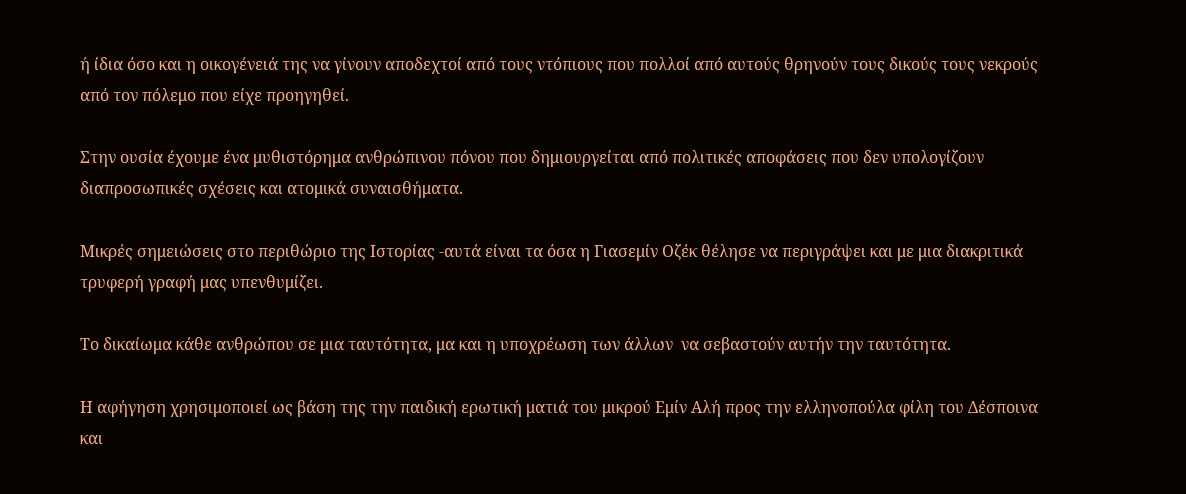ή ίδια όσο και η οικογένειά της να γίνουν αποδεχτοί από τους ντόπιους που πολλοί από αυτούς θρηνούν τους δικούς τους νεκρούς από τον πόλεμο που είχε προηγηθεί.

Στην ουσία έχουμε ένα μυθιστόρημα ανθρώπινου πόνου που δημιουργείται από πολιτικές αποφάσεις που δεν υπολογίζουν διαπροσωπικές σχέσεις και ατομικά συναισθήματα.

Μικρές σημειώσεις στο περιθώριο της Ιστορίας -αυτά είναι τα όσα η Γιασεμίν Οζέκ θέλησε να περιγράψει και με μια διακριτικά τρυφερή γραφή μας υπενθυμίζει.

Το δικαίωμα κάθε ανθρώπου σε μια ταυτότητα, μα και η υποχρέωση των άλλων  να σεβαστούν αυτήν την ταυτότητα.

Η αφήγηση χρησιμοποιεί ως βάση της την παιδική ερωτική ματιά του μικρού Εμίν Αλή προς την ελληνοπούλα φίλη του Δέσποινα και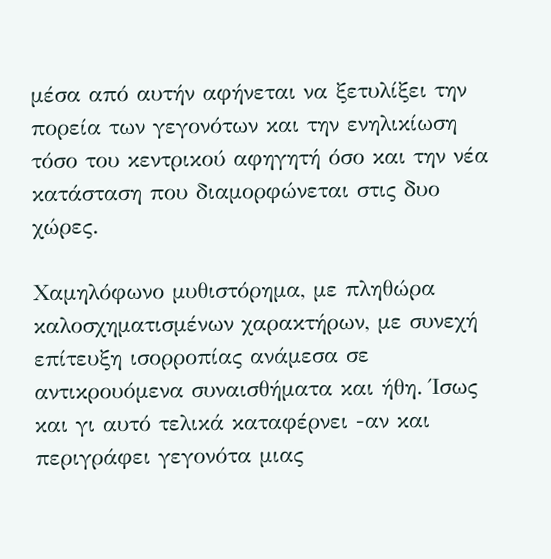μέσα από αυτήν αφήνεται να ξετυλίξει την πορεία των γεγονότων και την ενηλικίωση τόσο του κεντρικού αφηγητή όσο και την νέα κατάσταση που διαμορφώνεται στις δυο χώρες.

Χαμηλόφωνο μυθιστόρημα, με πληθώρα  καλοσχηματισμένων χαρακτήρων, με συνεχή επίτευξη ισορροπίας ανάμεσα σε αντικρουόμενα συναισθήματα και ήθη. Ίσως και γι αυτό τελικά καταφέρνει -αν και περιγράφει γεγονότα μιας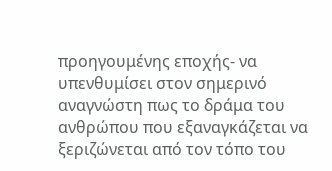προηγουμένης εποχής- να υπενθυμίσει στον σημερινό αναγνώστη πως το δράμα του ανθρώπου που εξαναγκάζεται να ξεριζώνεται από τον τόπο του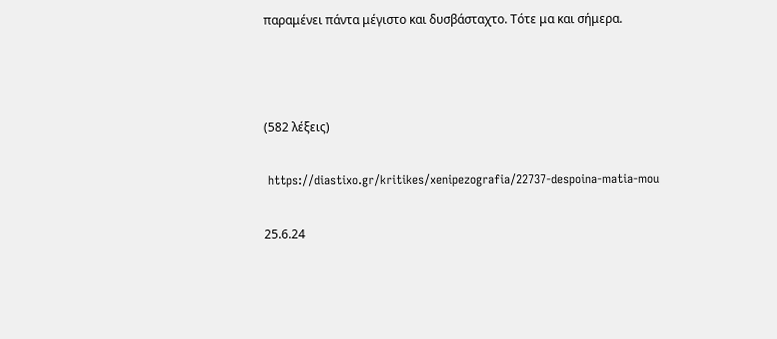παραμένει πάντα μέγιστο και δυσβάσταχτο. Τότε μα και σήμερα.



(582 λέξεις)

 https://diastixo.gr/kritikes/xenipezografia/22737-despoina-matia-mou

25.6.24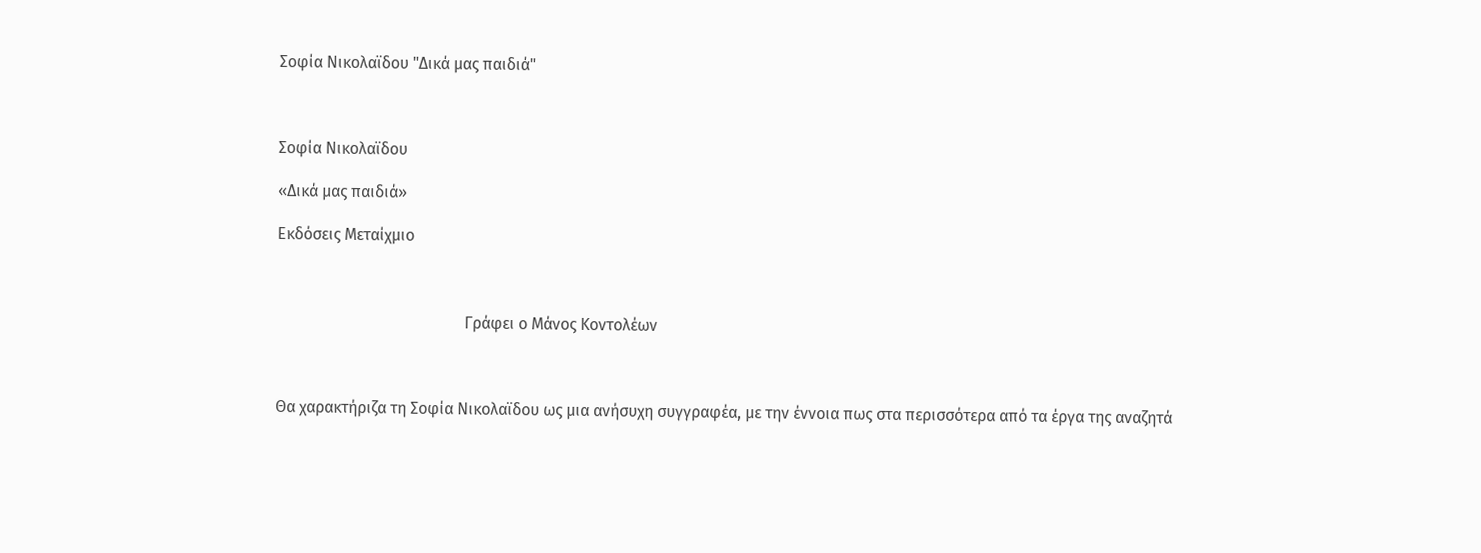Σοφία Νικολαϊδου "Δικά μας παιδιά"



Σοφία Νικολαϊδου

«Δικά μας παιδιά»

Εκδόσεις Μεταίχμιο



                                               Γράφει ο Μάνος Κοντολέων



Θα χαρακτήριζα τη Σοφία Νικολαϊδου ως μια ανήσυχη συγγραφέα, με την έννοια πως στα περισσότερα από τα έργα της αναζητά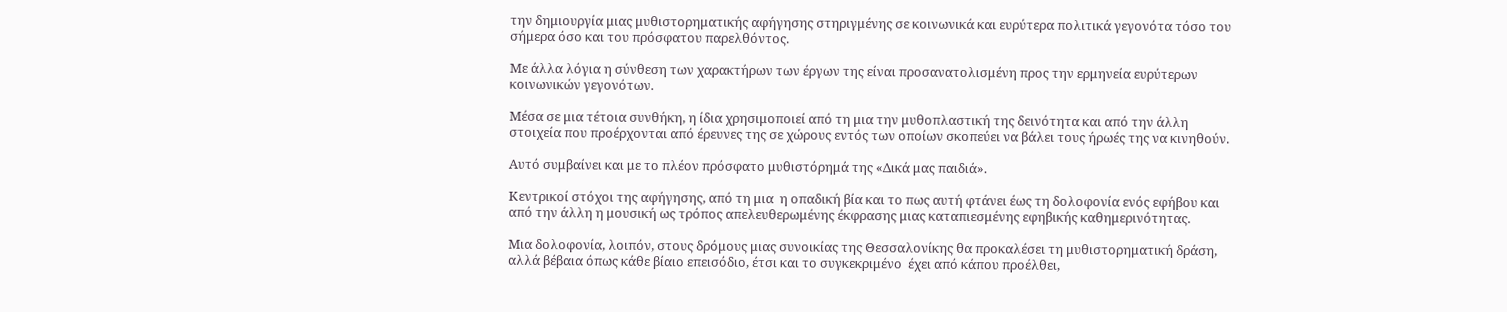την δημιουργία μιας μυθιστορηματικής αφήγησης στηριγμένης σε κοινωνικά και ευρύτερα πολιτικά γεγονότα τόσο του σήμερα όσο και του πρόσφατου παρελθόντος.

Με άλλα λόγια η σύνθεση των χαρακτήρων των έργων της είναι προσανατολισμένη προς την ερμηνεία ευρύτερων κοινωνικών γεγονότων.

Μέσα σε μια τέτοια συνθήκη, η ίδια χρησιμοποιεί από τη μια την μυθοπλαστική της δεινότητα και από την άλλη στοιχεία που προέρχονται από έρευνες της σε χώρους εντός των οποίων σκοπεύει να βάλει τους ήρωές της να κινηθούν.

Αυτό συμβαίνει και με το πλέον πρόσφατο μυθιστόρημά της «Δικά μας παιδιά».

Κεντρικοί στόχοι της αφήγησης, από τη μια  η οπαδική βία και το πως αυτή φτάνει έως τη δολοφονία ενός εφήβου και από την άλλη η μουσική ως τρόπος απελευθερωμένης έκφρασης μιας καταπιεσμένης εφηβικής καθημερινότητας.

Μια δολοφονία, λοιπόν, στους δρόμους μιας συνοικίας της Θεσσαλονίκης θα προκαλέσει τη μυθιστορηματική δράση, αλλά βέβαια όπως κάθε βίαιο επεισόδιο, έτσι και το συγκεκριμένο  έχει από κάπου προέλθει,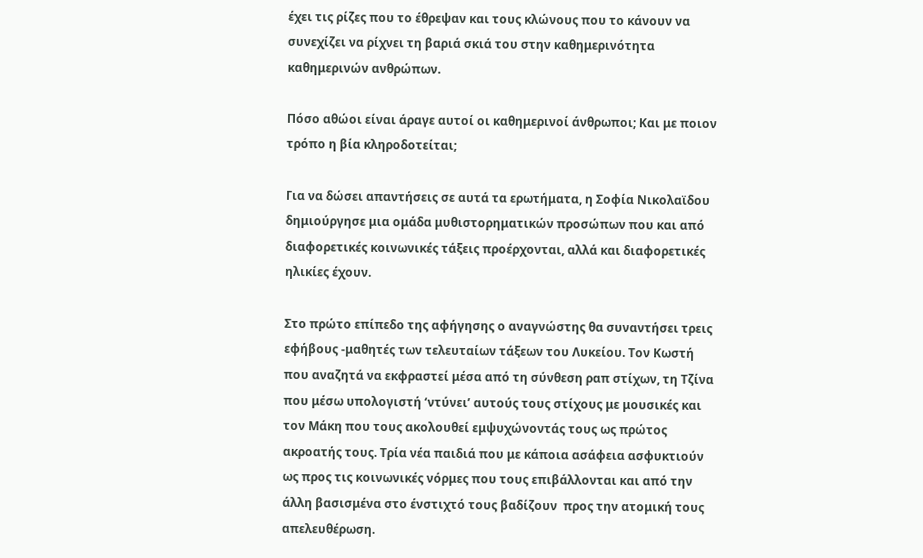έχει τις ρίζες που το έθρεψαν και τους κλώνους που το κάνουν να συνεχίζει να ρίχνει τη βαριά σκιά του στην καθημερινότητα καθημερινών ανθρώπων.

Πόσο αθώοι είναι άραγε αυτοί οι καθημερινοί άνθρωποι; Και με ποιον τρόπο η βία κληροδοτείται;

Για να δώσει απαντήσεις σε αυτά τα ερωτήματα, η Σοφία Νικολαϊδου δημιούργησε μια ομάδα μυθιστορηματικών προσώπων που και από διαφορετικές κοινωνικές τάξεις προέρχονται, αλλά και διαφορετικές ηλικίες έχουν.

Στο πρώτο επίπεδο της αφήγησης ο αναγνώστης θα συναντήσει τρεις εφήβους -μαθητές των τελευταίων τάξεων του Λυκείου. Τον Κωστή που αναζητά να εκφραστεί μέσα από τη σύνθεση ραπ στίχων, τη Τζίνα που μέσω υπολογιστή ‘ντύνει’ αυτούς τους στίχους με μουσικές και τον Μάκη που τους ακολουθεί εμψυχώνοντάς τους ως πρώτος ακροατής τους. Τρία νέα παιδιά που με κάποια ασάφεια ασφυκτιούν ως προς τις κοινωνικές νόρμες που τους επιβάλλονται και από την άλλη βασισμένα στο ένστιχτό τους βαδίζουν  προς την ατομική τους απελευθέρωση.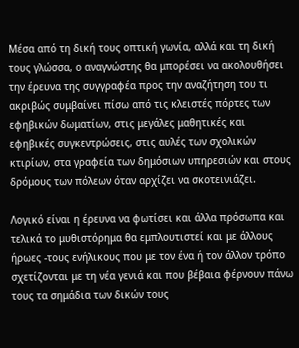Μέσα από τη δική τους οπτική γωνία, αλλά και τη δική τους γλώσσα, ο αναγνώστης θα μπορέσει να ακολουθήσει την έρευνα της συγγραφέα προς την αναζήτηση του τι ακριβώς συμβαίνει πίσω από τις κλειστές πόρτες των εφηβικών δωματίων, στις μεγάλες μαθητικές και εφηβικές συγκεντρώσεις, στις αυλές των σχολικών κτιρίων, στα γραφεία των δημόσιων υπηρεσιών και στους δρόμους των πόλεων όταν αρχίζει να σκοτεινιάζει.

Λογικό είναι η έρευνα να φωτίσει και άλλα πρόσωπα και τελικά το μυθιστόρημα θα εμπλουτιστεί και με άλλους ήρωες -τους ενήλικους που με τον ένα ή τον άλλον τρόπο σχετίζονται με τη νέα γενιά και που βέβαια φέρνουν πάνω τους τα σημάδια των δικών τους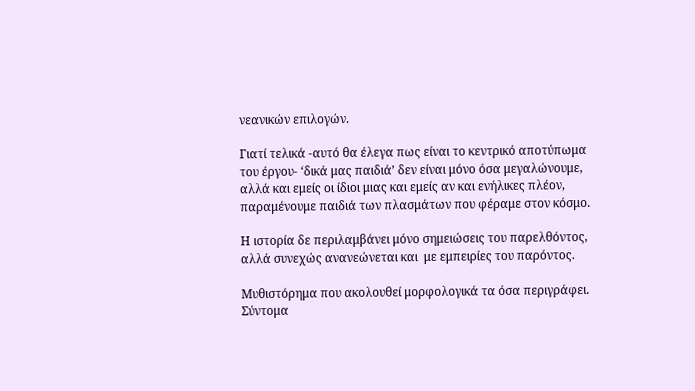νεανικών επιλογών.

Γιατί τελικά -αυτό θα έλεγα πως είναι το κεντρικό αποτύπωμα του έργου- ‘δικά μας παιδιά’ δεν είναι μόνο όσα μεγαλώνουμε, αλλά και εμείς οι ίδιοι μιας και εμείς αν και ενήλικες πλέον, παραμένουμε παιδιά των πλασμάτων που φέραμε στον κόσμο.

Η ιστορία δε περιλαμβάνει μόνο σημειώσεις του παρελθόντος, αλλά συνεχώς ανανεώνεται και  με εμπειρίες του παρόντος.

Μυθιστόρημα που ακολουθεί μορφολογικά τα όσα περιγράφει. Σύντομα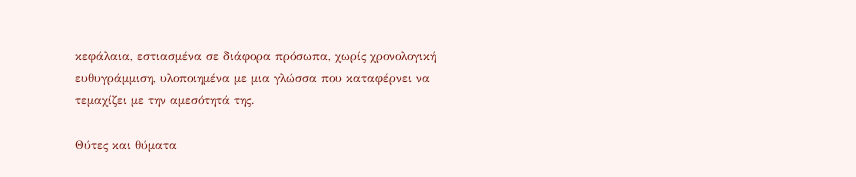κεφάλαια, εστιασμένα σε διάφορα πρόσωπα, χωρίς χρονολογική ευθυγράμμιση, υλοποιημένα με μια γλώσσα που καταφέρνει να τεμαχίζει με την αμεσότητά της.

Θύτες και θύματα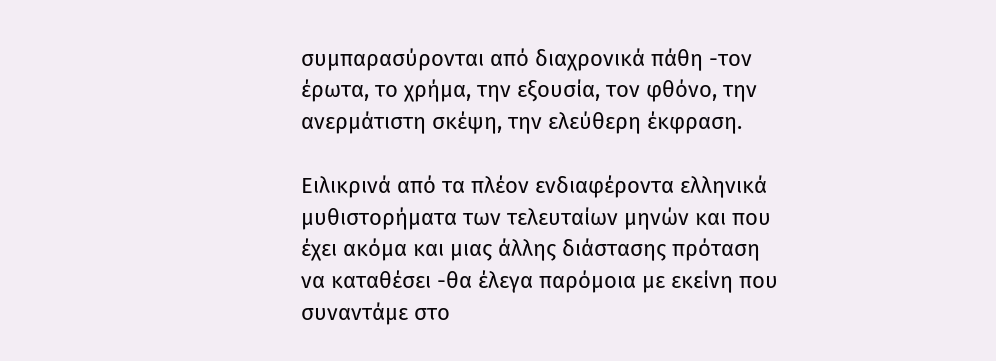συμπαρασύρονται από διαχρονικά πάθη -τον έρωτα, το χρήμα, την εξουσία, τον φθόνο, την ανερμάτιστη σκέψη, την ελεύθερη έκφραση.

Ειλικρινά από τα πλέον ενδιαφέροντα ελληνικά μυθιστορήματα των τελευταίων μηνών και που έχει ακόμα και μιας άλλης διάστασης πρόταση να καταθέσει -θα έλεγα παρόμοια με εκείνη που συναντάμε στο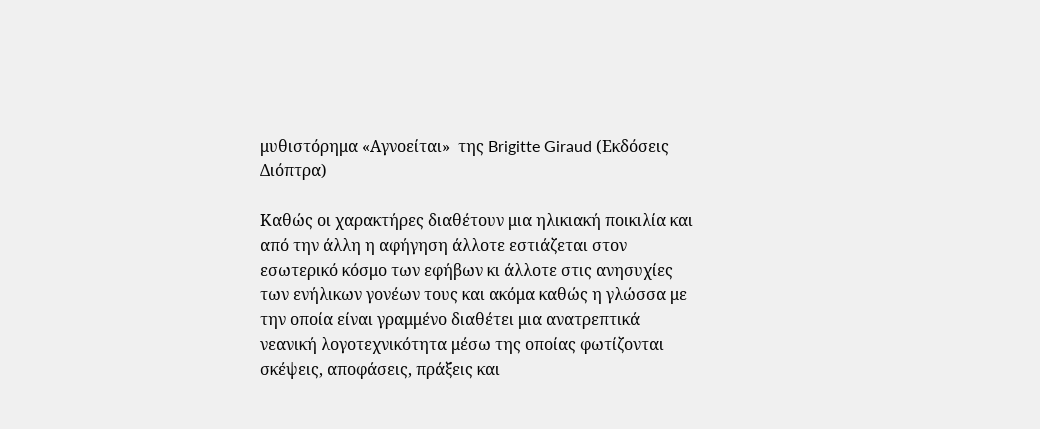μυθιστόρημα «Αγνοείται»  της Brigitte Giraud (Εκδόσεις Διόπτρα)

Καθώς οι χαρακτήρες διαθέτουν μια ηλικιακή ποικιλία και από την άλλη η αφήγηση άλλοτε εστιάζεται στον εσωτερικό κόσμο των εφήβων κι άλλοτε στις ανησυχίες των ενήλικων γονέων τους και ακόμα καθώς η γλώσσα με την οποία είναι γραμμένο διαθέτει μια ανατρεπτικά νεανική λογοτεχνικότητα μέσω της οποίας φωτίζονται σκέψεις, αποφάσεις, πράξεις και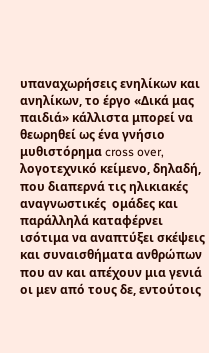υπαναχωρήσεις ενηλίκων και ανηλίκων, το έργο «Δικά μας παιδιά» κάλλιστα μπορεί να θεωρηθεί ως ένα γνήσιο μυθιστόρημα cross over, λογοτεχνικό κείμενο, δηλαδή, που διαπερνά τις ηλικιακές  αναγνωστικές  ομάδες και παράλληλά καταφέρνει ισότιμα να αναπτύξει σκέψεις και συναισθήματα ανθρώπων που αν και απέχουν μια γενιά οι μεν από τους δε, εντούτοις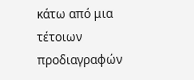κάτω από μια τέτοιων προδιαγραφών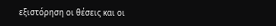εξιστόρηση οι θέσεις και οι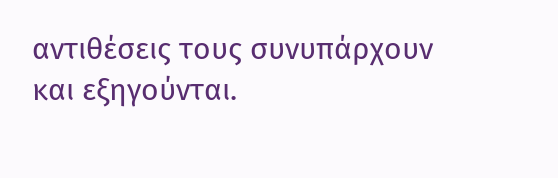αντιθέσεις τους συνυπάρχουν και εξηγούνται.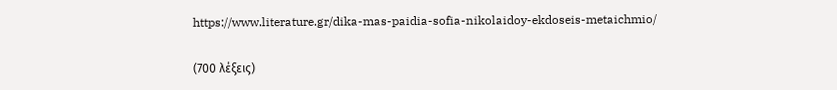https://www.literature.gr/dika-mas-paidia-sofia-nikolaidoy-ekdoseis-metaichmio/

(700 λέξεις)